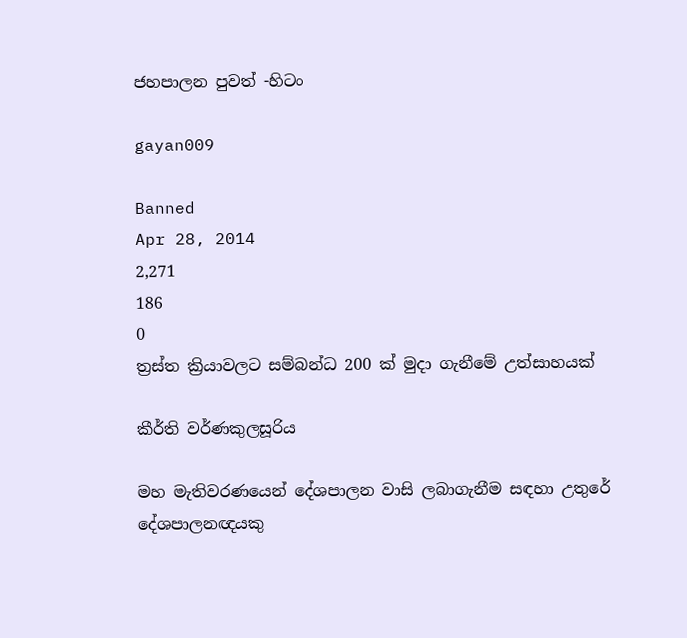ජහපාලන පුවත් -හිටං

gayan009

Banned
Apr 28, 2014
2,271
186
0
ත්‍රස්‌ත ක්‍රියාවලට සම්බන්ධ 200 ක්‌ මුදා ගැනීමේ උත්සාහයක්‌

කීර්ති වර්ණකුලසූරිය

මහ මැතිවරණයෙන් දේශපාලන වාසි ලබාගැනීම සඳහා උතුරේ දේශපාලනඥයකු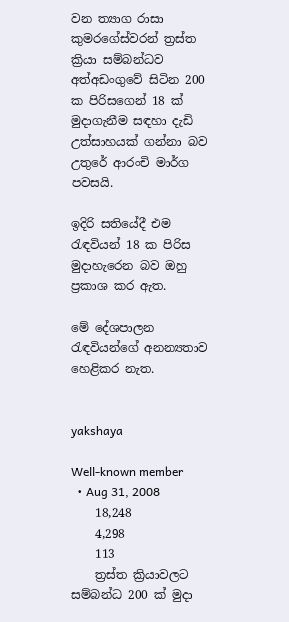වන ත්‍යාග රාසා කුමරගේස්‌වරන් ත්‍රස්‌ත ක්‍රියා සම්බන්ධව අත්අඩංගුවේ සිටින 200 ක පිරිසගෙන් 18 ක්‌ මුදාගැනීම සඳහා දැඩි උත්සාහයක්‌ ගන්නා බව උතුරේ ආරංචි මාර්ග පවසයි.

ඉදිරි සතියේදී එම රැඳවියන් 18 ක පිරිස මුදාහැරෙන බව ඔහු ප්‍රකාශ කර ඇත.

මේ දේශපාලන රැඳවියන්ගේ අනන්‍යතාව හෙළිකර නැත.


yakshaya

Well-known member
  • Aug 31, 2008
    18,248
    4,298
    113
    ත්‍රස්‌ත ක්‍රියාවලට සම්බන්ධ 200 ක්‌ මුදා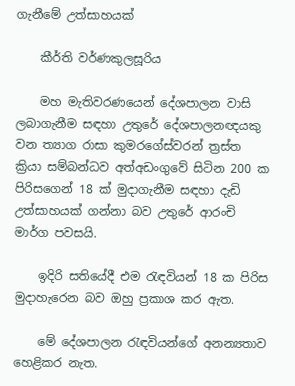ගැනීමේ උත්සාහයක්‌

    කීර්ති වර්ණකුලසූරිය

    මහ මැතිවරණයෙන් දේශපාලන වාසි ලබාගැනීම සඳහා උතුරේ දේශපාලනඥයකු වන ත්‍යාග රාසා කුමරගේස්‌වරන් ත්‍රස්‌ත ක්‍රියා සම්බන්ධව අත්අඩංගුවේ සිටින 200 ක පිරිසගෙන් 18 ක්‌ මුදාගැනීම සඳහා දැඩි උත්සාහයක්‌ ගන්නා බව උතුරේ ආරංචි මාර්ග පවසයි.

    ඉදිරි සතියේදී එම රැඳවියන් 18 ක පිරිස මුදාහැරෙන බව ඔහු ප්‍රකාශ කර ඇත.

    මේ දේශපාලන රැඳවියන්ගේ අනන්‍යතාව හෙළිකර නැත.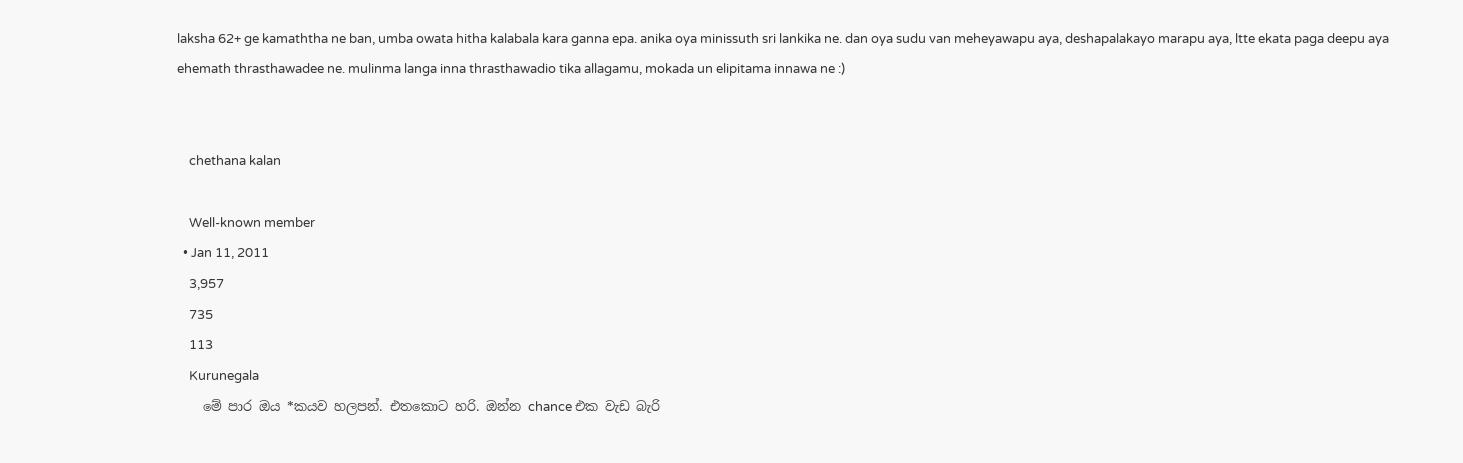laksha 62+ ge kamaththa ne ban, umba owata hitha kalabala kara ganna epa. anika oya minissuth sri lankika ne. dan oya sudu van meheyawapu aya, deshapalakayo marapu aya, ltte ekata paga deepu aya ehemath thrasthawadee ne. mulinma langa inna thrasthawadio tika allagamu, mokada un elipitama innawa ne :)


    chethana kalan

    Well-known member
  • Jan 11, 2011
    3,957
    735
    113
    Kurunegala
    මේ පාර ඔය *කයව හලපන්. එතකොට හරි. ඔන්න chance එක වැඩ බැරි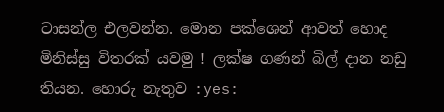ටාසන්ල එලවන්න. මොන පක්ශෙන් ආවත් හොද මිනිස්සු විතරක් යවමු ! ලක්ෂ ගණන් බිල් දාන නඩු තියන. හොරු නැතුව :yes: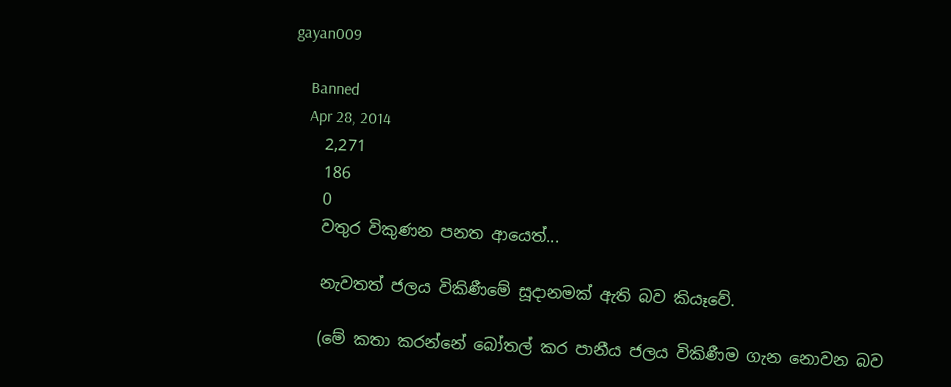gayan009

    Banned
    Apr 28, 2014
    2,271
    186
    0
    වතුර විකුණන පනත ආයෙත්...

    නැවතත් ජලය විකිණීමේ සූදානමක්‌ ඇති බව කියෑවේ.

    (මේ කතා කරන්නේ බෝතල් කර පානීය ජලය විකිණීම ගැන නොවන බව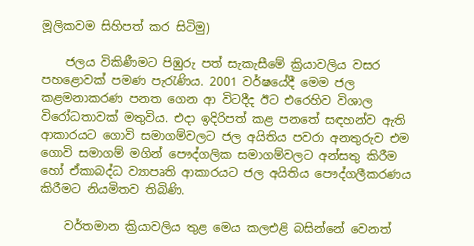මූලිකවම සිහිපත් කර සිටිමු)

    ජලය විකිණීමට පිඹුරු පත් සැකැසීමේ ක්‍රියාවලිය වසර පහළොවක්‌ පමණ පැරැණිය. 2001 වර්ෂයේදී මෙම ජල කළමනාකරණ පනත ගෙන ආ විටදීද ඊට එරෙහිව විශාල විරෝධතාවක්‌ මතුවිය. එදා ඉදිරිපත් කළ පනතේ සඳහන්ව ඇති ආකාරයට ගොවි සමාගම්වලට ජල අයිතිය පවරා අනතුරුව එම ගොවි සමාගම් මගින් පෞද්ගලික සමාගම්වලට අන්සතු කිරීම හෝ ඒකාබද්ධ ව්‍යාපෘති ආකාරයට ජල අයිතිය පෞද්ගලීකරණය කිරීමට නියමිතව තිබිණි.

    වර්තමාන ක්‍රියාවලිය තුළ මෙය කලඑළි බසින්නේ වෙනත්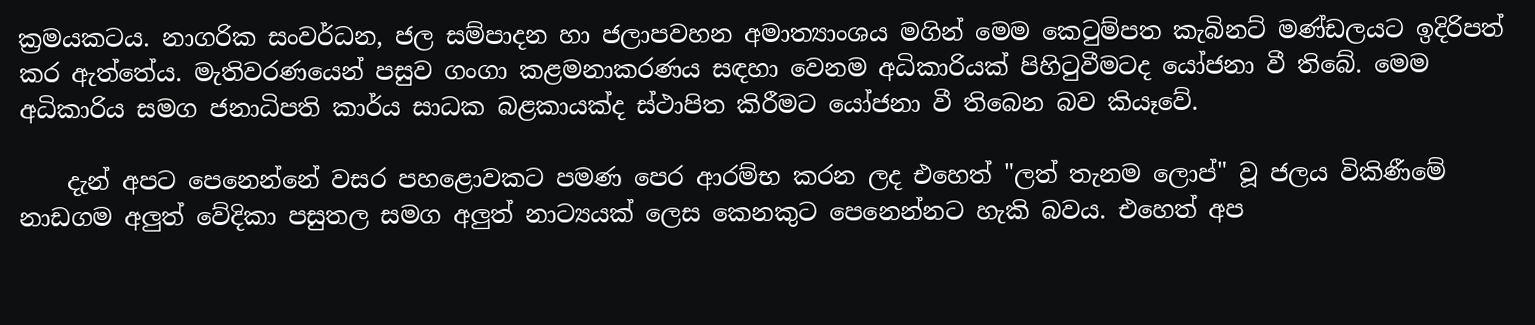ක්‍රමයකටය. නාගරික සංවර්ධන, ජල සම්පාදන හා ජලාපවහන අමාත්‍යාංශය මගින් මෙම කෙටුම්පත කැබිනට්‌ මණ්‌ඩලයට ඉදිරිපත් කර ඇත්තේය. මැතිවරණයෙන් පසුව ගංගා කළමනාකරණය සඳහා වෙනම අධිකාරියක්‌ පිහිටුවීමටද යෝජනා වී තිබේ. මෙම අධිකාරිය සමග ජනාධිපති කාර්ය සාධක බළකායක්‌ද ස්‌ථාපිත කිරීමට යෝජනා වී තිබෙන බව කියෑවේ.

    දැන් අපට පෙනෙන්නේ වසර පහළොවකට පමණ පෙර ආරම්භ කරන ලද එහෙත් "ලත් තැනම ලොප්" වූ ජලය විකිණීමේ නාඩගම අලුත් වේදිකා පසුතල සමග අලුත් නාට්‍යයක්‌ ලෙස කෙනකුට පෙනෙන්නට හැකි බවය. එහෙත් අප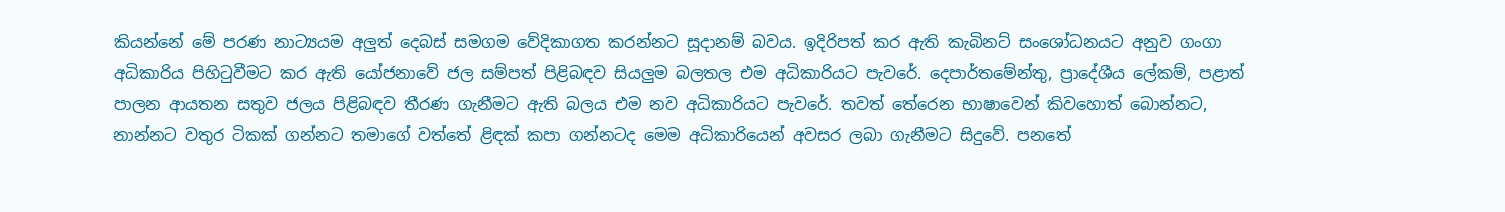කියන්නේ මේ පරණ නාට්‍යයම අලුත් දෙබස්‌ සමගම වේදිකාගත කරන්නට සූදානම් බවය. ඉදිරිපත් කර ඇති කැබිනට්‌ සංශෝධනයට අනුව ගංගා අධිකාරිය පිහිටුවීමට කර ඇති යෝජනාවේ ජල සම්පත් පිළිබඳව සියලුම බලතල එම අධිකාරියට පැවරේ. දෙපාර්තමේන්තු, ප්‍රාදේශීය ලේකම්, පළාත් පාලන ආයතන සතුව ජලය පිළිබඳව තීරණ ගැනීමට ඇති බලය එම නව අධිකාරියට පැවරේ. තවත් තේරෙන භාෂාවෙන් කිවහොත් බොන්නට, නාන්නට වතුර ටිකක්‌ ගන්නට තමාගේ වත්තේ ළිඳක්‌ කපා ගන්නටද මෙම අධිකාරියෙන් අවසර ලබා ගැනීමට සිදුවේ. පනතේ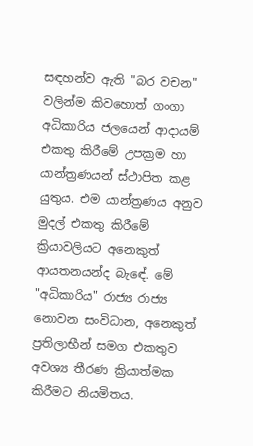සඳහන්ව ඇති "බර වචන" වලින්ම කිවහොත් ගංගා අධිකාරිය ජලයෙන් ආදායම් එකතු කිරීමේ උපක්‍රම හා යාන්ත්‍රණයන් ස්‌ථාපිත කළ යුතුය. එම යාන්ත්‍රණය අනුව මුදල් එකතු කිරීමේ ක්‍රියාවලියට අනෙකුත් ආයතනයන්ද බැඳේ. මේ "අධිකාරිය" රාජ්‍ය රාජ්‍ය නොවන සංවිධාන, අනෙකුත් ප්‍රතිලාභීන් සමග එකතුව අවශ්‍ය තීරණ ක්‍රියාත්මක කිරීමට නියමිතය.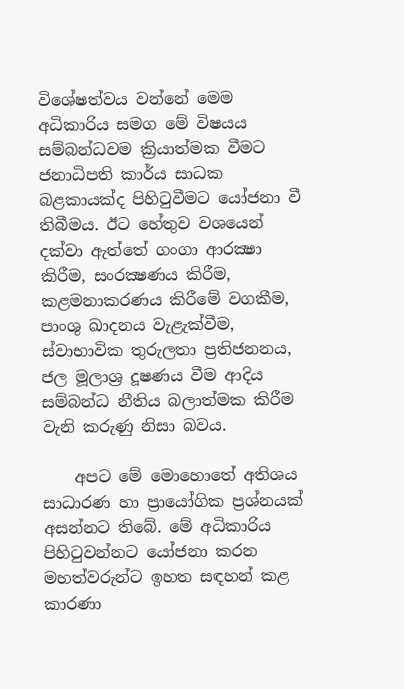විශේෂත්වය වන්නේ මෙම අධිකාරිය සමග මේ විෂයය සම්බන්ධවම ක්‍රියාත්මක වීමට ජනාධිපති කාර්ය සාධක බළකායක්‌ද පිහිටුවීමට යෝජනා වී තිබීමය. ඊට හේතුව වශයෙන් දක්‌වා ඇත්තේ ගංගා ආරක්‍ෂා කිරීම, සංරක්‍ෂණය කිරීම, කළමනාකරණය කිරීමේ වගකීම, පාංශු ඛාදනය වැළැක්‌වීම, ස්‌වාභාවික තුරුලතා ප්‍රතිජනනය, ජල මූලාශ්‍ර දූෂණය වීම ආදිය සම්බන්ධ නීතිය බලාත්මක කිරීම වැනි කරුණු නිසා බවය.

    අපට මේ මොහොතේ අතිශය සාධාරණ හා ප්‍රායෝගික ප්‍රශ්නයක්‌ අසන්නට තිබේ. මේ අධිකාරිය පිහිටුවන්නට යෝජනා කරන මහත්වරුන්ට ඉහත සඳහන් කළ කාරණා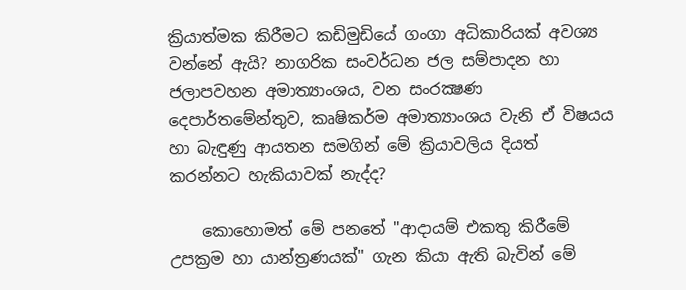ක්‍රියාත්මක කිරීමට කඩිමුඩියේ ගංගා අධිකාරියක්‌ අවශ්‍ය වන්නේ ඇයි? නාගරික සංවර්ධන ජල සම්පාදන හා ජලාපවහන අමාත්‍යාංශය, වන සංරක්‍ෂණ දෙපාර්තමේන්තුව, කෘෂිකර්ම අමාත්‍යාංශය වැනි ඒ විෂයය හා බැඳුණු ආයතන සමගින් මේ ක්‍රියාවලිය දියත් කරන්නට හැකියාවක්‌ නැද්ද?

    කොහොමත් මේ පනතේ "ආදායම් එකතු කිරීමේ උපක්‍රම හා යාන්ත්‍රණයක්‌" ගැන කියා ඇති බැවින් මේ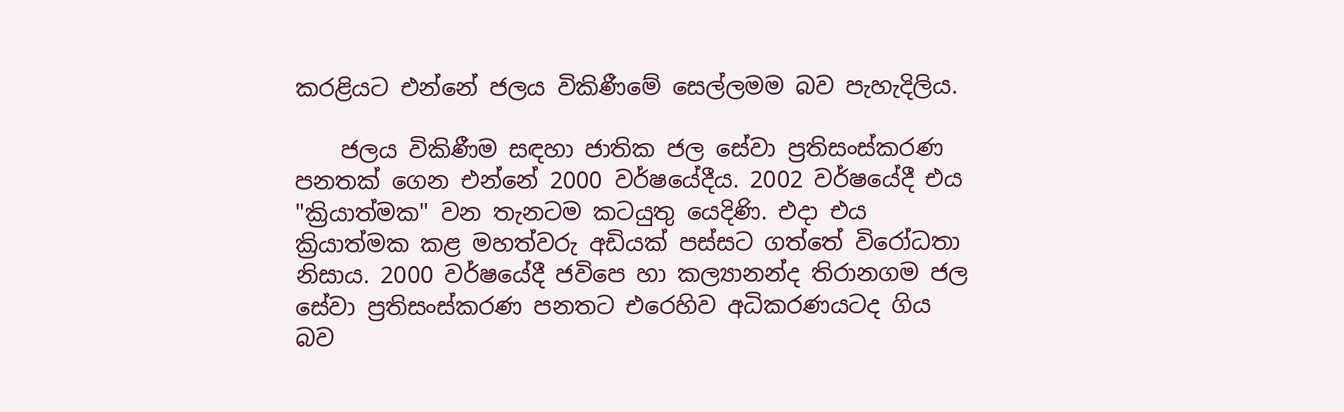කරළියට එන්නේ ජලය විකිණීමේ සෙල්ලමම බව පැහැදිලිය.

    ජලය විකිණීම සඳහා ජාතික ජල සේවා ප්‍රතිසංස්‌කරණ පනතක්‌ ගෙන එන්නේ 2000 වර්ෂයේදීය. 2002 වර්ෂයේදී එය "ක්‍රියාත්මක" වන තැනටම කටයුතු යෙදිණි. එදා එය ක්‍රියාත්මක කළ මහත්වරු අඩියක්‌ පස්‌සට ගත්තේ විරෝධතා නිසාය. 2000 වර්ෂයේදී ජවිපෙ හා කල්‍යානන්ද තිරානගම ජල සේවා ප්‍රතිසංස්‌කරණ පනතට එරෙහිව අධිකරණයටද ගිය බව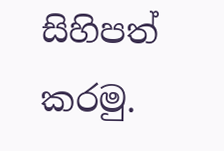සිහිපත් කරමු.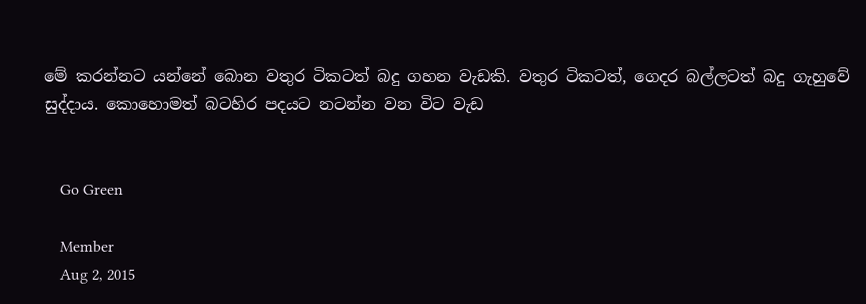මේ කරන්නට යන්නේ බොන වතුර ටිකටත් බදු ගහන වැඩකි. වතුර ටිකටත්, ගෙදර බල්ලටත් බදු ගැහුවේ සුද්දාය. කොහොමත් බටහිර පදයට නටන්න වන විට වැඩ


    Go Green

    Member
    Aug 2, 2015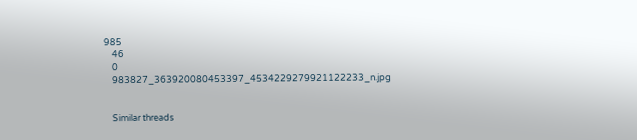985
    46
    0
    983827_363920080453397_4534229279921122233_n.jpg


    Similar threads